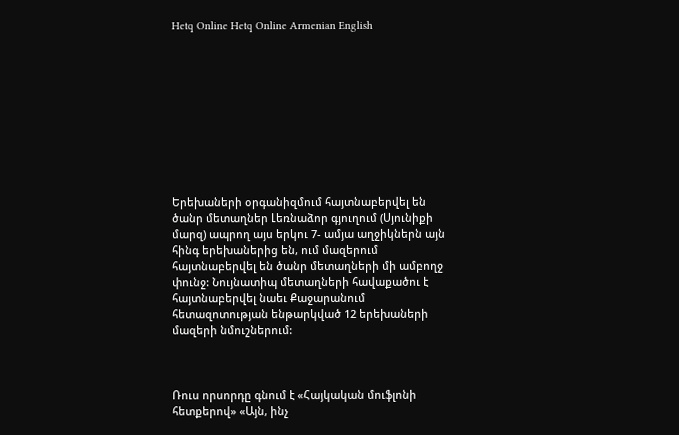Hetq Online Hetq Online Armenian English










Երեխաների օրգանիզմում հայտնաբերվել են ծանր մետաղներ Լեռնաձոր գյուղում (Սյունիքի մարզ) ապրող այս երկու 7- ամյա աղջիկներն այն հինգ երեխաներից են, ում մազերում հայտնաբերվել են ծանր մետաղների մի ամբողջ փունջ: Նույնատիպ մետաղների հավաքածու է հայտնաբերվել նաեւ Քաջարանում հետազոտության ենթարկված 12 երեխաների մազերի նմուշներում:



Ռուս որսորդը գնում է «Հայկական մուֆլոնի հետքերով» «Այն, ինչ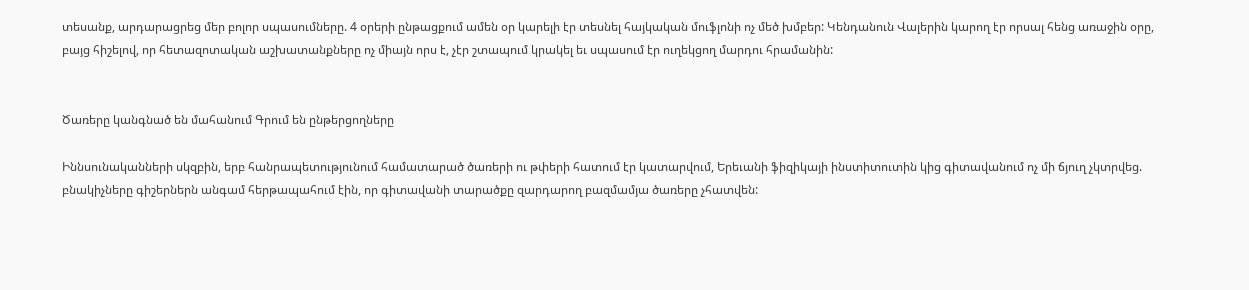տեսանք, արդարացրեց մեր բոլոր սպասումները. 4 օրերի ընթացքում ամեն օր կարելի էր տեսնել հայկական մուֆլոնի ոչ մեծ խմբեր: Կենդանուն Վալերին կարող էր որսալ հենց առաջին օրը, բայց հիշելով, որ հետազոտական աշխատանքները ոչ միայն որս է, չէր շտապում կրակել եւ սպասում էր ուղեկցող մարդու հրամանին:


Ծառերը կանգնած են մահանում Գրում են ընթերցողները

Իննսունականների սկզբին, երբ հանրապետությունում համատարած ծառերի ու թփերի հատում էր կատարվում, Երեւանի ֆիզիկայի ինստիտուտին կից գիտավանում ոչ մի ճյուղ չկտրվեց. բնակիչները գիշերներն անգամ հերթապահում էին, որ գիտավանի տարածքը զարդարող բազմամյա ծառերը չհատվեն: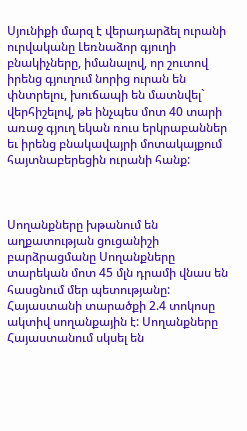Սյունիքի մարզ է վերադարձել ուրանի ուրվականը Լեռնաձոր գյուղի բնակիչները, իմանալով, որ շուտով իրենց գյուղում նորից ուրան են փնտրելու, խուճապի են մատնվել` վերհիշելով, թե ինչպես մոտ 40 տարի առաջ գյուղ եկան ռուս երկրաբաններ եւ իրենց բնակավայրի մոտակայքում հայտնաբերեցին ուրանի հանք:



Սողանքները խթանում են աղքատության ցուցանիշի բարձրացմանը Սողանքները տարեկան մոտ 45 մլն դրամի վնաս են հասցնում մեր պետությանը: Հայաստանի տարածքի 2.4 տոկոսը ակտիվ սողանքային է: Սողանքները Հայաստանում սկսել են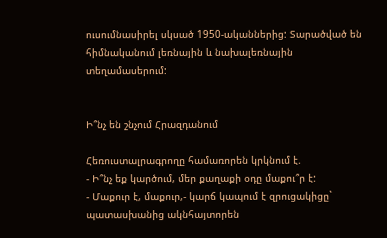ուսումնասիրել սկսած 1950-ականներից: Տարածված են հիմնականում լեռնային և նախալեռնային տեղամասերում:


Ի՞նչ են շնչում Հրազդանում

Հեռուստալրագրողը համառորեն կրկնում է.
- Ի՞նչ եք կարծում, մեր քաղաքի օդը մաքու՞ր է:
- Մաքուր է, մաքուր,- կարճ կապում է զրուցակիցը` պատասխանից ակնհայտորեն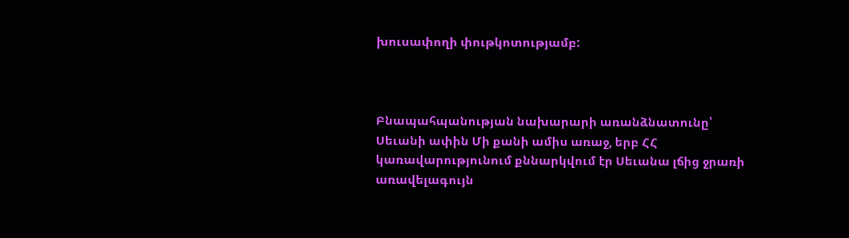խուսափողի փութկոտությամբ:



Բնապահպանության նախարարի առանձնատունը՝ Սեւանի ափին Մի քանի ամիս առաջ, երբ ՀՀ կառավարությունում քննարկվում էր Սեւանա լճից ջրառի առավելագույն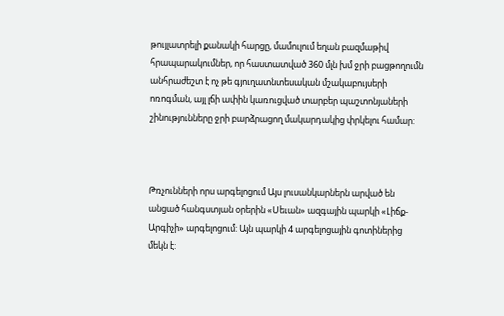թույլատրելի քանակի հարցը, մամուլում եղան բազմաթիվ հրապարակումներ, որ հաստատված 360 մլն խմ ջրի բացթողումն անհրաժեշտ է ոչ թե գյուղատնտեսական մշակաբույսերի ոռոգման, այլ լճի ափին կառուցված տարբեր պաշտոնյաների շինությունները ջրի բարձրացող մակարդակից փրկելու համար:



Թռչունների որս արգելոցում Այս լուսանկարներն արված են անցած հանգստյան օրերին «Սեւան» ազգային պարկի «Լիճք-Արգիչի» արգելոցում: Այն պարկի 4 արգելոցային գոտիներից մեկն է: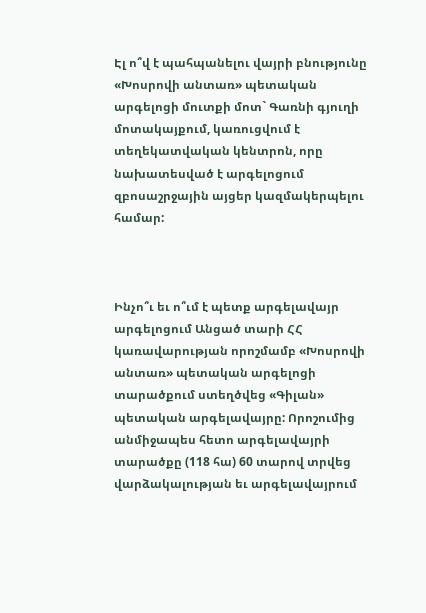Էլ ո՞վ է պահպանելու վայրի բնությունը «Խոսրովի անտառ» պետական արգելոցի մուտքի մոտ` Գառնի գյուղի մոտակայքում, կառուցվում է տեղեկատվական կենտրոն, որը նախատեսված է արգելոցում զբոսաշրջային այցեր կազմակերպելու համար:



Ինչո՞ւ եւ ո՞ւմ է պետք արգելավայր արգելոցում Անցած տարի ՀՀ կառավարության որոշմամբ «Խոսրովի անտառ» պետական արգելոցի տարածքում ստեղծվեց «Գիլան» պետական արգելավայրը: Որոշումից անմիջապես հետո արգելավայրի տարածքը (118 հա) 60 տարով տրվեց վարձակալության եւ արգելավայրում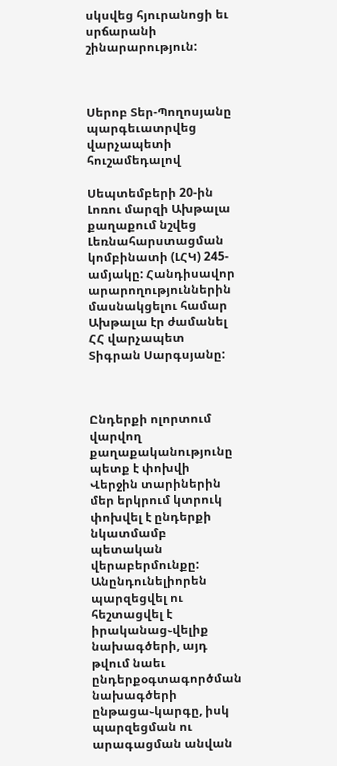սկսվեց հյուրանոցի եւ սրճարանի շինարարություն:



Սերոբ Տեր-Պողոսյանը պարգեւատրվեց վարչապետի հուշամեդալով

Սեպտեմբերի 20-ին Լոռու մարզի Ախթալա քաղաքում նշվեց Լեռնահարստացման կոմբինատի (ԼՀԿ) 245- ամյակը: Հանդիսավոր արարողություններին մասնակցելու համար Ախթալա էր ժամանել ՀՀ վարչապետ Տիգրան Սարգսյանը:



Ընդերքի ոլորտում վարվող քաղաքականությունը պետք է փոխվի Վերջին տարիներին մեր երկրում կտրուկ փոխվել է ընդերքի նկատմամբ պետական վերաբերմունքը: Անընդունելիորեն պարզեցվել ու հեշտացվել է իրականաց֊վելիք նախագծերի, այդ թվում նաեւ ընդերքօգտագործման նախագծերի ընթացա֊կարգը, իսկ պարզեցման ու արագացման անվան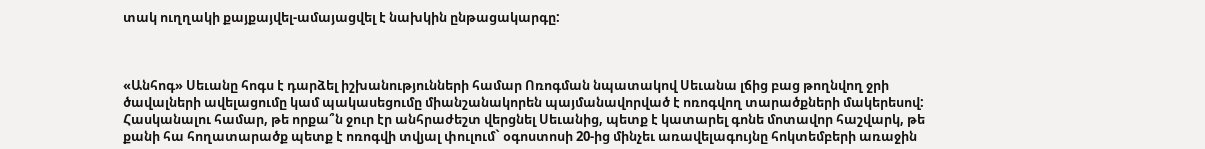տակ ուղղակի քայքայվել-ամայացվել է նախկին ընթացակարգը:



«Անհոգ» Սեւանը հոգս է դարձել իշխանությունների համար Ոռոգման նպատակով Սեւանա լճից բաց թողնվող ջրի ծավալների ավելացումը կամ պակասեցումը միանշանակորեն պայմանավորված է ոռոգվող տարածքների մակերեսով: Հասկանալու համար, թե որքա՞ն ջուր էր անհրաժեշտ վերցնել Սեւանից, պետք է կատարել գոնե մոտավոր հաշվարկ, թե քանի հա հողատարածք պետք է ոռոգվի տվյալ փուլում` օգոստոսի 20-ից մինչեւ առավելագույնը հոկտեմբերի առաջին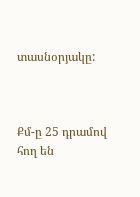տասնօրյակը:



Քմ-ը 25 դրամով հող են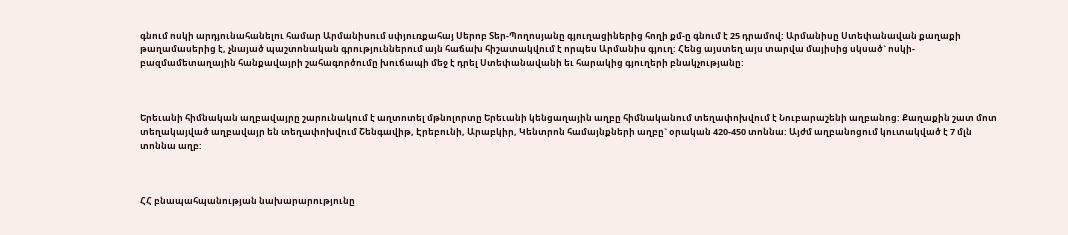գնում ոսկի արդյունահանելու համար Արմանիսում սփյուռքահայ Սերոբ Տեր-Պողոսյանը գյուղացիներից հողի քմ-ը գնում է 25 դրամով: Արմանիսը Ստեփանավան քաղաքի թաղամասերից է, չնայած պաշտոնական գրություններում այն հաճախ հիշատակվում է որպես Արմանիս գյուղ: Հենց այստեղ այս տարվա մայիսից սկսած` ոսկի-բազմամետաղային հանքավայրի շահագործումը խուճապի մեջ է դրել Ստեփանավանի եւ հարակից գյուղերի բնակչությանը:



Երեւանի հիմնական աղբավայրը շարունակում է աղտոտել մթնոլորտը Երեւանի կենցաղային աղբը հիմնականում տեղափոխվում է Նուբարաշենի աղբանոց: Քաղաքին շատ մոտ տեղակայված աղբավայր են տեղափոխվում Շենգավիթ, Էրեբունի, Արաբկիր, Կենտրոն համայնքների աղբը` օրական 420-450 տոննա: Այժմ աղբանոցում կուտակված է 7 մլն տոննա աղբ:



ՀՀ բնապահպանության նախարարությունը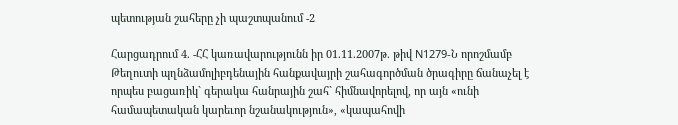պետության շահերը չի պաշտպանում -2

Հարցադրում 4. -ՀՀ կառավարությունն իր 01.11.2007թ. թիվ N1279-Ն որոշմամբ Թեղուտի պղնձամոլիբդենային հանքավայրի շահագործման ծրագիրը ճանաչել է որպես բացառիկ` գերակա հանրային շահ` հիմնավորելով, որ այն «ունի համապետական կարեւոր նշանակություն», «կապահովի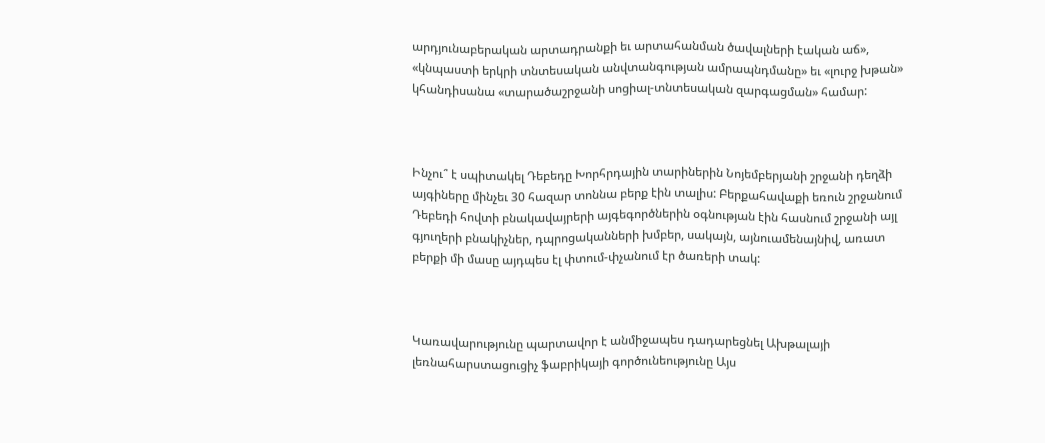արդյունաբերական արտադրանքի եւ արտահանման ծավալների էական աճ», «կնպաստի երկրի տնտեսական անվտանգության ամրապնդմանը» եւ «լուրջ խթան» կհանդիսանա «տարածաշրջանի սոցիալ-տնտեսական զարգացման» համար:



Ինչու՞ է սպիտակել Դեբեդը Խորհրդային տարիներին Նոյեմբերյանի շրջանի դեղձի այգիները մինչեւ 30 հազար տոննա բերք էին տալիս: Բերքահավաքի եռուն շրջանում Դեբեդի հովտի բնակավայրերի այգեգործներին օգնության էին հասնում շրջանի այլ գյուղերի բնակիչներ, դպրոցականների խմբեր, սակայն, այնուամենայնիվ, առատ բերքի մի մասը այդպես էլ փտում-փչանում էր ծառերի տակ:



Կառավարությունը պարտավոր է անմիջապես դադարեցնել Ախթալայի լեռնահարստացուցիչ ֆաբրիկայի գործունեությունը Այս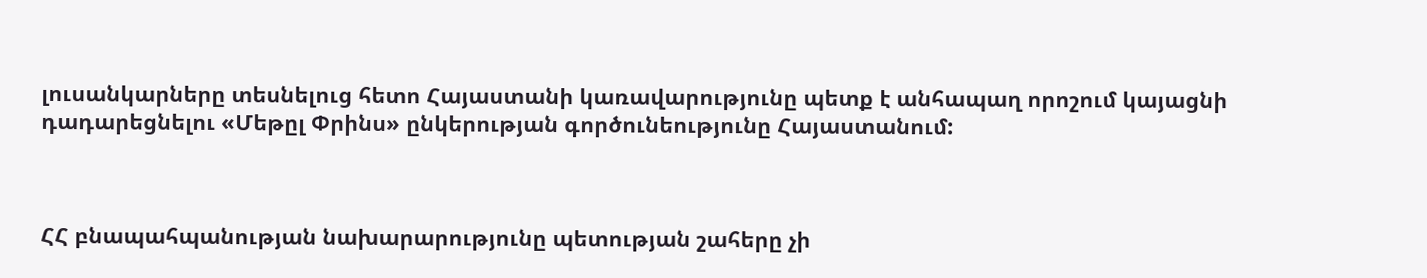լուսանկարները տեսնելուց հետո Հայաստանի կառավարությունը պետք է անհապաղ որոշում կայացնի դադարեցնելու «Մեթըլ Փրինս» ընկերության գործունեությունը Հայաստանում:



ՀՀ բնապահպանության նախարարությունը պետության շահերը չի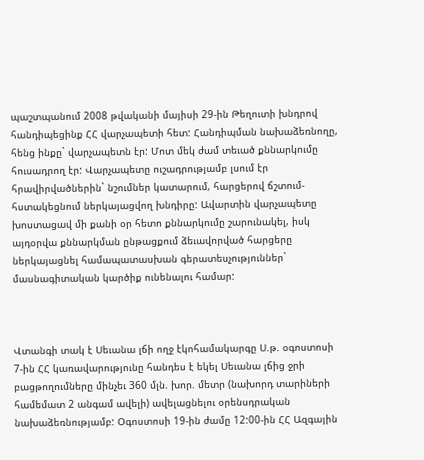պաշտպանում 2008 թվականի մայիսի 29-ին Թեղուտի խնդրով հանդիպեցինք ՀՀ վարչապետի հետ: Հանդիպման նախաձեռնողը, հենց ինքը` վարչապետն էր: Մոտ մեկ ժամ տեւած քննարկումը հուսադրող էր: Վարչապետը ուշադրությամբ լսում էր հրավիրվածներին` նշումներ կատարում, հարցերով ճշտում-հստակեցնում ներկայացվող խնդիրը: Ավարտին վարչապետը խոստացավ մի քանի օր հետո քննարկումը շարունակել, իսկ այդօրվա քննարկման ընթացքում ձեւավորված հարցերը ներկայացնել համապատասխան գերատեսչություններ` մասնագիտական կարծիք ունենալու համար:



Վտանգի տակ է Սեւանա լճի ողջ էկոհամակարգը Ս.թ. օգոստոսի 7-ին ՀՀ կառավարությունը հանդես է եկել Սեւանա լճից ջրի բացթողումները մինչեւ 360 մլն. խոր. մետր (նախորդ տարիների համեմատ 2 անգամ ավելի) ավելացնելու օրենսդրական նախաձեռնությամբ: Օգոստոսի 19-ին ժամը 12:00-ին ՀՀ Ազգային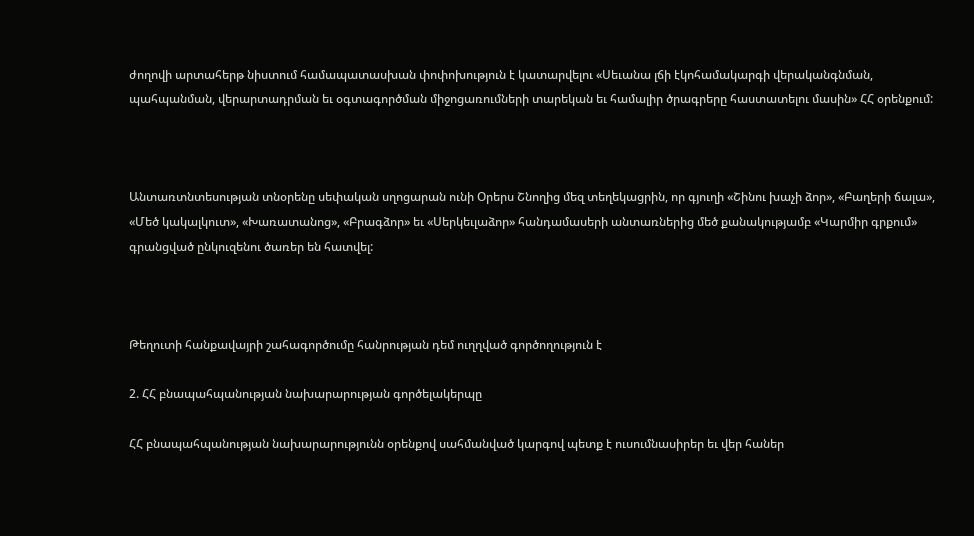ժողովի արտահերթ նիստում համապատասխան փոփոխություն է կատարվելու «Սեւանա լճի էկոհամակարգի վերականգնման, պահպանման, վերարտադրման եւ օգտագործման միջոցառումների տարեկան եւ համալիր ծրագրերը հաստատելու մասին» ՀՀ օրենքում:



Անտառտնտեսության տնօրենը սեփական սղոցարան ունի Օրերս Շնողից մեզ տեղեկացրին, որ գյուղի «Շինու խաչի ձոր», «Բաղերի ճալա», «Մեծ կակալկուտ», «Խառատանոց», «Բրագձոր» եւ «Սերկեւլաձոր» հանդամասերի անտառներից մեծ քանակությամբ «Կարմիր գրքում» գրանցված ընկուզենու ծառեր են հատվել:



Թեղուտի հանքավայրի շահագործումը հանրության դեմ ուղղված գործողություն է

2. ՀՀ բնապահպանության նախարարության գործելակերպը

ՀՀ բնապահպանության նախարարությունն օրենքով սահմանված կարգով պետք է ուսումնասիրեր եւ վեր հաներ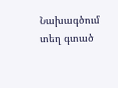Նախագծում տեղ գտած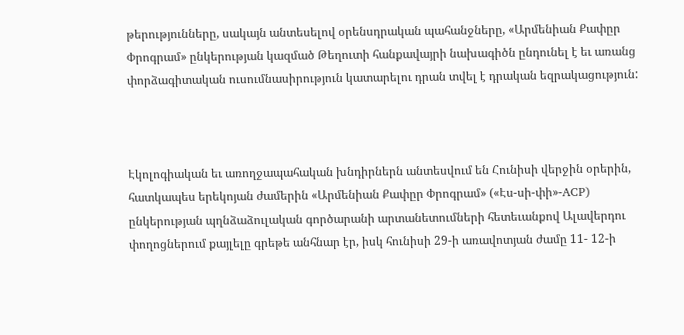թերությունները, սակայն անտեսելով օրենսդրական պահանջները, «Արմենիան Քափըր Փրոգրամ» ընկերության կազմած Թեղուտի հանքավայրի նախագիծն ընդունել է եւ առանց փորձագիտական ուսումնասիրություն կատարելու դրան տվել է դրական եզրակացություն:



Էկոլոգիական եւ առողջապահական խնդիրներն անտեսվում են Հունիսի վերջին օրերին, հատկապես երեկոյան ժամերին «Արմենիան Քափըր Փրոգրամ» («Էս-սի-փի»-ACP) ընկերության պղնձաձուլական գործարանի արտանետումների հետեւանքով Ալավերդու փողոցներում քայլելը գրեթե անհնար էր, իսկ հունիսի 29-ի առավոտյան ժամը 11- 12-ի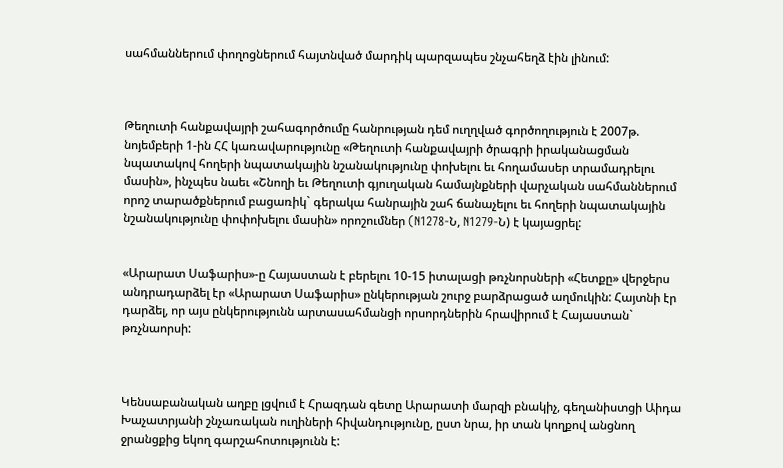սահմաններում փողոցներում հայտնված մարդիկ պարզապես շնչահեղձ էին լինում:



Թեղուտի հանքավայրի շահագործումը հանրության դեմ ուղղված գործողություն է 2007թ. նոյեմբերի 1-ին ՀՀ կառավարությունը «Թեղուտի հանքավայրի ծրագրի իրականացման նպատակով հողերի նպատակային նշանակությունը փոխելու եւ հողամասեր տրամադրելու մասին», ինչպես նաեւ «Շնողի եւ Թեղուտի գյուղական համայնքների վարչական սահմաններում որոշ տարածքներում բացառիկ` գերակա հանրային շահ ճանաչելու եւ հողերի նպատակային նշանակությունը փոփոխելու մասին» որոշումներ (N1278-Ն, N1279-Ն) է կայացրել:


«Արարատ Սաֆարիս»-ը Հայաստան է բերելու 10-15 իտալացի թռչնորսների «Հետքը» վերջերս անդրադարձել էր «Արարատ Սաֆարիս» ընկերության շուրջ բարձրացած աղմուկին: Հայտնի էր դարձել, որ այս ընկերությունն արտասահմանցի որսորդներին հրավիրում է Հայաստան` թռչնաորսի:



Կենսաբանական աղբը լցվում է Հրազդան գետը Արարատի մարզի բնակիչ, գեղանիստցի Աիդա Խաչատրյանի շնչառական ուղիների հիվանդությունը, ըստ նրա, իր տան կողքով անցնող ջրանցքից եկող գարշահոտությունն է: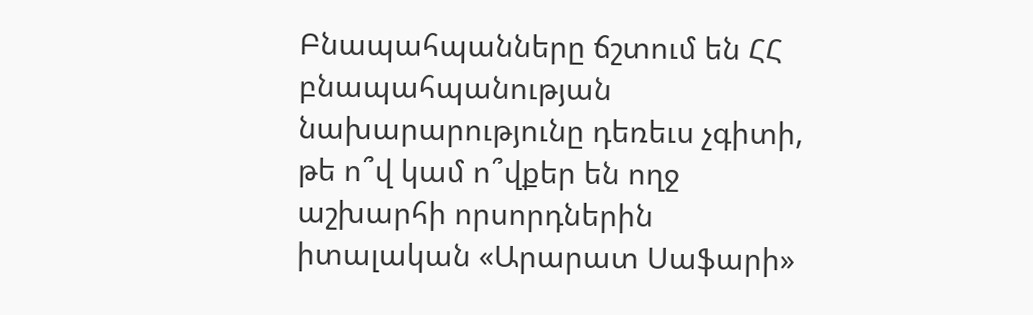Բնապահպանները ճշտում են ՀՀ բնապահպանության նախարարությունը դեռեւս չգիտի, թե ո՞վ կամ ո՞վքեր են ողջ աշխարհի որսորդներին իտալական «Արարատ Սաֆարի»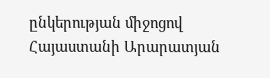ընկերության միջոցով Հայաստանի Արարատյան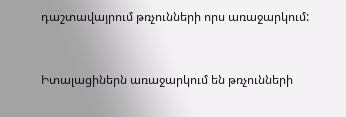դաշտավայրում թռչունների որս առաջարկում:


Իտալացիներն առաջարկում են թռչունների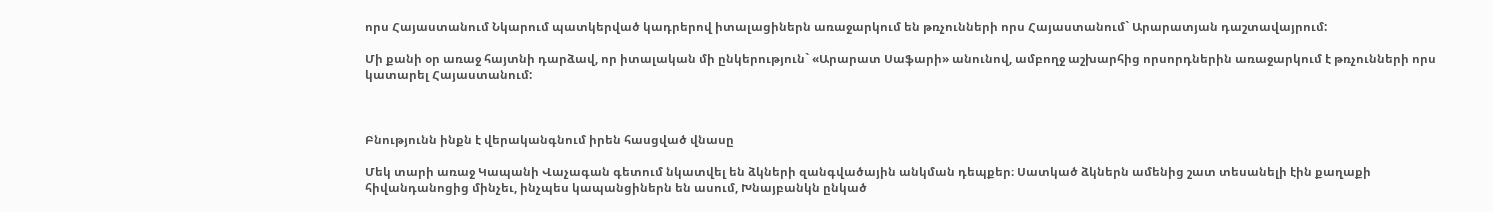որս Հայաստանում Նկարում պատկերված կադրերով իտալացիներն առաջարկում են թռչունների որս Հայաստանում` Արարատյան դաշտավայրում:

Մի քանի օր առաջ հայտնի դարձավ, որ իտալական մի ընկերություն` «Արարատ Սաֆարի» անունով, ամբողջ աշխարհից որսորդներին առաջարկում է թռչունների որս կատարել Հայաստանում:



Բնությունն ինքն է վերականգնում իրեն հասցված վնասը

Մեկ տարի առաջ Կապանի Վաչագան գետում նկատվել են ձկների զանգվածային անկման դեպքեր։ Սատկած ձկներն ամենից շատ տեսանելի էին քաղաքի հիվանդանոցից մինչեւ, ինչպես կապանցիներն են ասում, Խնայբանկն ընկած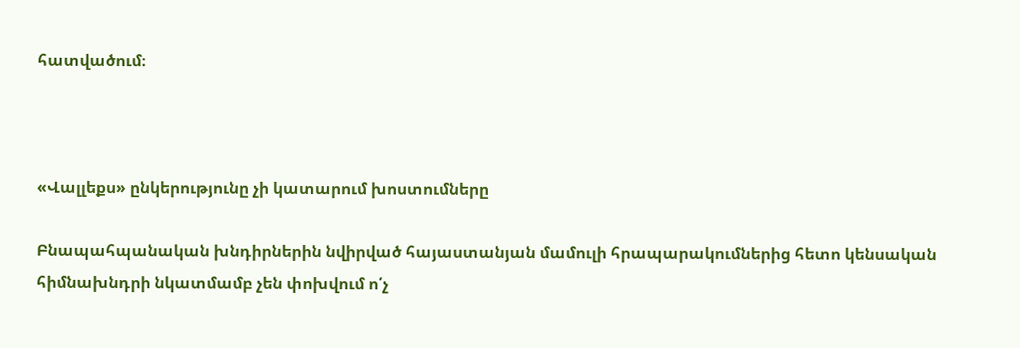հատվածում։



«Վալլեքս» ընկերությունը չի կատարում խոստումները

Բնապահպանական խնդիրներին նվիրված հայաստանյան մամուլի հրապարակումներից հետո կենսական հիմնախնդրի նկատմամբ չեն փոխվում ո՛չ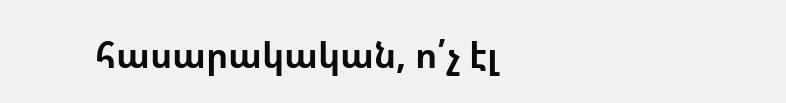հասարակական, ո՛չ էլ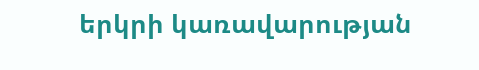երկրի կառավարության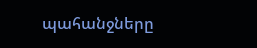պահանջները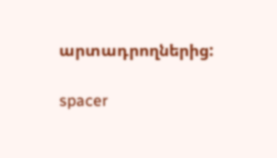արտադրողներից:

spacer